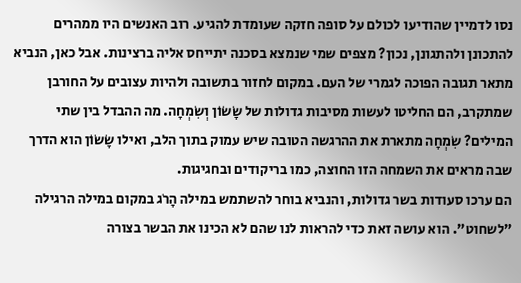נסו לדמיין שהודיעו לכולם על סופה חזקה שעומדת להגיע. רוב האנשים היו ממהרים להתכונן ולהתגונן, נכון? מצפים שמי שנמצא בסכנה יתייחס אליה ברצינות. אבל כאן, הנביא מתאר תגובה הפוכה לגמרי של העם. במקום לחזור בתשובה ולהיות עצובים על החורבן שמתקרב, הם החליטו לעשות מסיבות גדולות של שָׂשׂוֹן וְשִׂמְחָה. מה ההבדל בין שתי המילים? שִׂמְחָה מתארת את ההרגשה הטובה שיש עמוק בתוך הלב, ואילו שָׂשׂוֹן הוא הדרך שבה מראים את השמחה הזו החוצה, כמו בריקודים ובחגיגות.
הם ערכו סעודות בשר גדולות, והנביא בוחר להשתמש במילה הָרֹג במקום במילה הרגילה "לשחוט". הוא עושה זאת כדי להראות לנו שהם לא הכינו את הבשר בצורה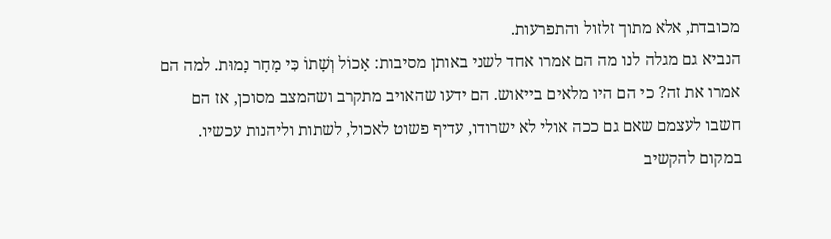מכובדת, אלא מתוך זלזול והתפרעות.
הנביא גם מגלה לנו מה הם אמרו אחד לשני באותן מסיבות: אָכוֹל וְשָׁתוֹ כִּי מָחָר נָמוּת. למה הם אמרו את זה? כי הם היו מלאים בייאוש. הם ידעו שהאויב מתקרב ושהמצב מסוכן, אז הם חשבו לעצמם שאם גם ככה אולי לא ישרודו, עדיף פשוט לאכול, לשתות וליהנות עכשיו. במקום להקשיב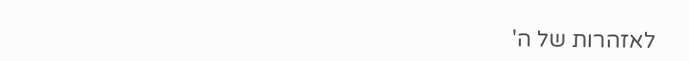לאזהרות של ה'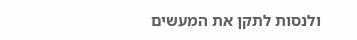ולנסות לתקן את המעשים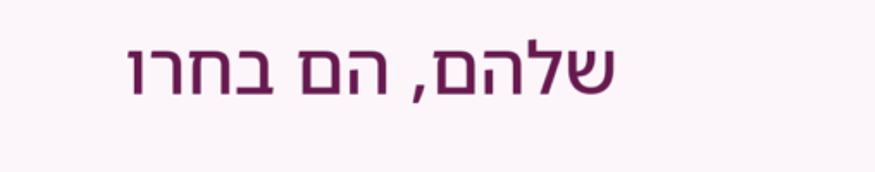שלהם, הם בחרו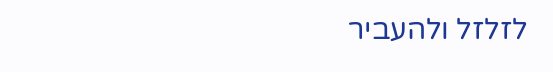לזלזל ולהעביר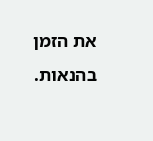את הזמן בהנאות.